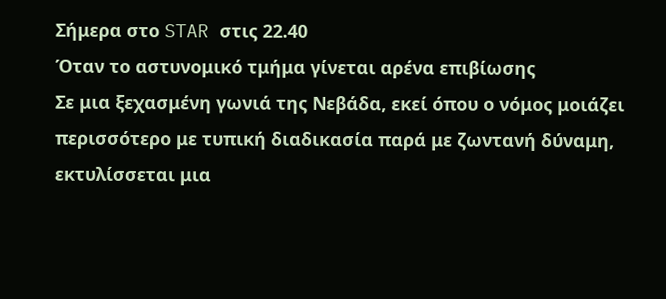Σήμερα στο STAR στις 22.40
Όταν το αστυνομικό τμήμα γίνεται αρένα επιβίωσης
Σε μια ξεχασμένη γωνιά της Νεβάδα, εκεί όπου ο νόμος μοιάζει περισσότερο με τυπική διαδικασία παρά με ζωντανή δύναμη, εκτυλίσσεται μια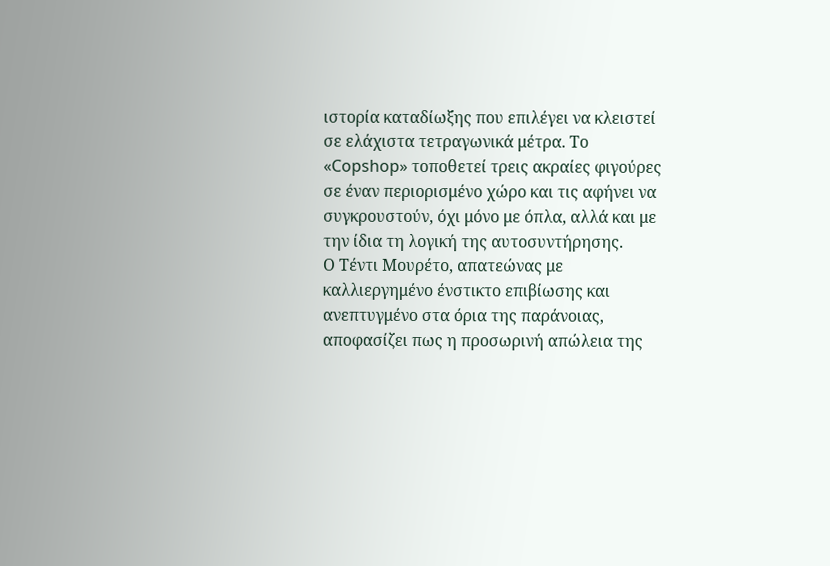ιστορία καταδίωξης που επιλέγει να κλειστεί σε ελάχιστα τετραγωνικά μέτρα. Το «Copshop» τοποθετεί τρεις ακραίες φιγούρες σε έναν περιορισμένο χώρο και τις αφήνει να συγκρουστούν, όχι μόνο με όπλα, αλλά και με την ίδια τη λογική της αυτοσυντήρησης.
Ο Τέντι Μουρέτο, απατεώνας με καλλιεργημένο ένστικτο επιβίωσης και ανεπτυγμένο στα όρια της παράνοιας, αποφασίζει πως η προσωρινή απώλεια της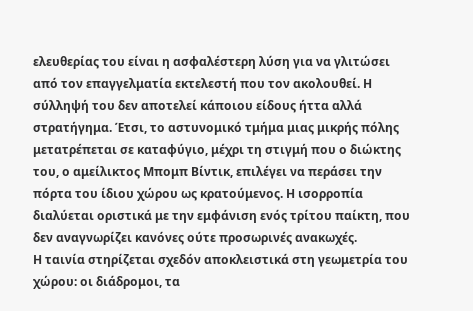ελευθερίας του είναι η ασφαλέστερη λύση για να γλιτώσει από τον επαγγελματία εκτελεστή που τον ακολουθεί. Η σύλληψή του δεν αποτελεί κάποιου είδους ήττα αλλά στρατήγημα. Έτσι, το αστυνομικό τμήμα μιας μικρής πόλης μετατρέπεται σε καταφύγιο, μέχρι τη στιγμή που ο διώκτης του, ο αμείλικτος Μπομπ Βίντικ, επιλέγει να περάσει την πόρτα του ίδιου χώρου ως κρατούμενος. Η ισορροπία διαλύεται οριστικά με την εμφάνιση ενός τρίτου παίκτη, που δεν αναγνωρίζει κανόνες ούτε προσωρινές ανακωχές.
Η ταινία στηρίζεται σχεδόν αποκλειστικά στη γεωμετρία του χώρου: οι διάδρομοι, τα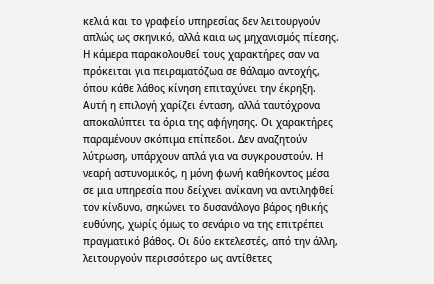κελιά και το γραφείο υπηρεσίας δεν λειτουργούν απλώς ως σκηνικό, αλλά καια ως μηχανισμός πίεσης. Η κάμερα παρακολουθεί τους χαρακτήρες σαν να πρόκειται για πειραματόζωα σε θάλαμο αντοχής, όπου κάθε λάθος κίνηση επιταχύνει την έκρηξη. Αυτή η επιλογή χαρίζει ένταση, αλλά ταυτόχρονα αποκαλύπτει τα όρια της αφήγησης. Οι χαρακτήρες παραμένουν σκόπιμα επίπεδοι. Δεν αναζητούν λύτρωση, υπάρχουν απλά για να συγκρουστούν. Η νεαρή αστυνομικός, η μόνη φωνή καθήκοντος μέσα σε μια υπηρεσία που δείχνει ανίκανη να αντιληφθεί τον κίνδυνο, σηκώνει το δυσανάλογο βάρος ηθικής ευθύνης, χωρίς όμως το σενάριο να της επιτρέπει πραγματικό βάθος. Οι δύο εκτελεστές, από την άλλη, λειτουργούν περισσότερο ως αντίθετες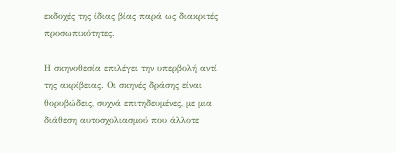εκδοχές της ίδιας βίας παρά ως διακριτές προσωπικότητες.

Η σκηνοθεσία επιλέγει την υπερβολή αντί της ακρίβειας. Οι σκηνές δράσης είναι θορυβώδεις, συχνά επιτηδευμένες, με μια διάθεση αυτοσχολιασμού που άλλοτε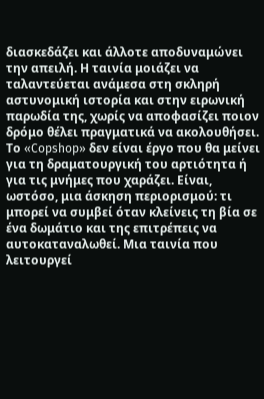διασκεδάζει και άλλοτε αποδυναμώνει την απειλή. Η ταινία μοιάζει να ταλαντεύεται ανάμεσα στη σκληρή αστυνομική ιστορία και στην ειρωνική παρωδία της, χωρίς να αποφασίζει ποιον δρόμο θέλει πραγματικά να ακολουθήσει.
Το «Copshop» δεν είναι έργο που θα μείνει για τη δραματουργική του αρτιότητα ή για τις μνήμες που χαράζει. Είναι, ωστόσο, μια άσκηση περιορισμού: τι μπορεί να συμβεί όταν κλείνεις τη βία σε ένα δωμάτιο και της επιτρέπεις να αυτοκαταναλωθεί. Μια ταινία που λειτουργεί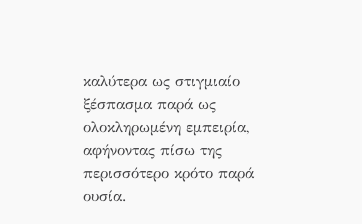καλύτερα ως στιγμιαίο ξέσπασμα παρά ως ολοκληρωμένη εμπειρία, αφήνοντας πίσω της περισσότερο κρότο παρά ουσία.